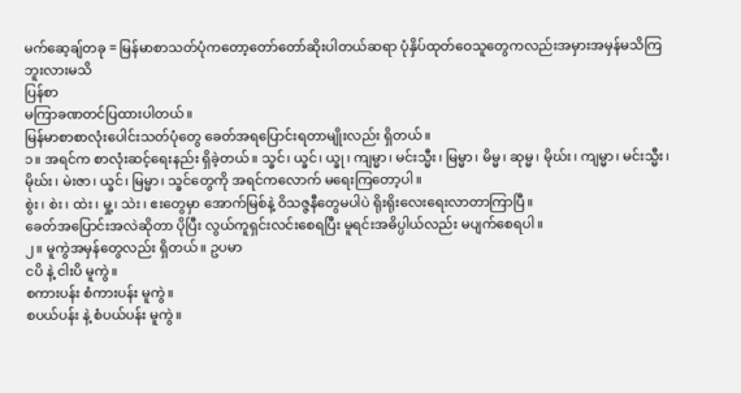မက်ဆေ့ချ်တခု = မြန်မာစာသတ်ပုံကတော့တော်တော်ဆိုးပါတယ်ဆရာ ပုံနှိပ်ထုတ်ဝေသူတွေကလည်းအမှားအမှန်မသိကြဘူးလားမသိ
ပြန်စာ
မကြာခဏတင်ပြထားပါတယ်။
မြန်မာစာစာလုံးပေါင်းသတ်ပုံတွေ ခေတ်အရပြောင်းရတာမျိုးလည်း ရှိတယ်။
၁။ အရင်က စာလုံးဆင့်ရေးနည်း ရှိခဲ့တယ်။ သ္ခင်၊ ယ္ခင်၊ ယ္ခု၊ ကျမ္မာ၊ မင်းသ္မီး၊ မြမ္မာ၊ မိမ္မ၊ ဆုမ္မ၊ မိုဃ်း၊ ကျမ္မာ၊ မင်းသ္မီး၊ မိုဃ်း၊ မဲးဇာ၊ ယ္ခင်၊ မြမ္မာ၊ သ္ခင်တွေကို အရင်ကလောက် မရေးကြတော့ပါ။
စွဲး၊ စဲး၊ ထဲး၊ မှု့၊ သဲး၊ ဧးတွေမှာ အောက်မြစ်နဲ့ ဝိသဇ္ဇနီတွေမပါပဲ ရိုးရိုးလေးရေးလာတာကြာပြီ။
ခေတ်အပြောင်းအလဲဆိုတာ ပိုပြီး လွယ်ကူရှင်းလင်းစေရပြီး မူရင်းအဓိပ္ပါယ်လည်း မပျက်စေရပါ။
၂။ မူကွဲအမှန်တွေလည်း ရှိတယ်။ ဥပမာ
ငပိ နဲ့ ငါးပိ မူကွဲ။
စကားပန်း စံကားပန်း မူကွဲ။
စပယ်ပန်း နဲ့ စံပယ်ပန်း မူကွဲ။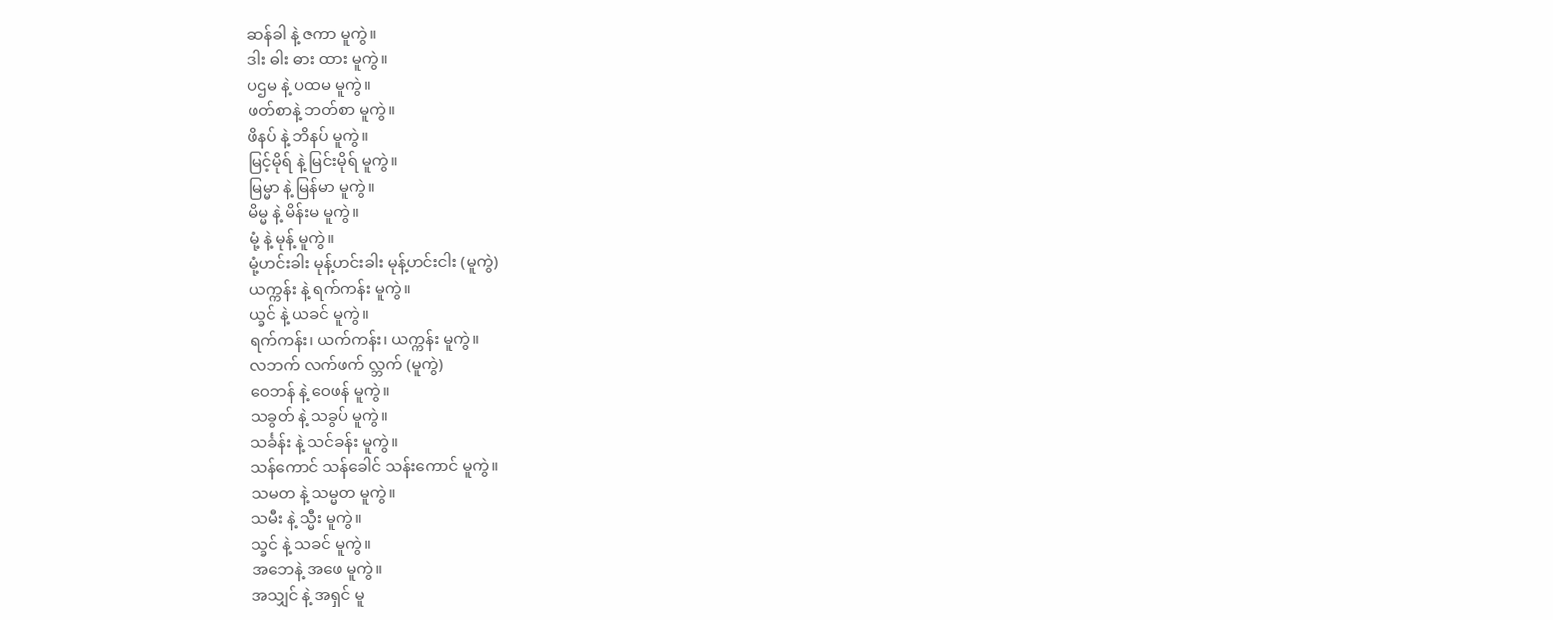ဆန်ခါ နဲ့ ဇကာ မူကွဲ။
ဒါး ဓါး ဓား ထား မူကွဲ။
ပဌမ နဲ့ ပထမ မူကွဲ။
ဖတ်စာနဲ့ ဘတ်စာ မူကွဲ။
ဖိနပ် နဲ့ ဘိနပ် မူကွဲ။
မြင့်မိုရ် နဲ့ မြင်းမိုရ် မူကွဲ။
မြမ္မာ နဲ့ မြန်မာ မူကွဲ။
မိမ္မ နဲ့ မိန်းမ မူကွဲ။
မုံ့ နဲ့ မုန့် မူကွဲ။
မုံ့ဟင်းခါး မုန့်ဟင်းခါး မုန့်ဟင်းငါး (မူကွဲ)
ယက္ကန်း နဲ့ ရက်ကန်း မူကွဲ။
ယ္ခင် နဲ့ ယခင် မူကွဲ။
ရက်ကန်း၊ ယက်ကန်း၊ ယက္ကန်း မူကွဲ။
လဘက် လက်ဖက် လ္ဘက် (မူကွဲ)
ဝေဘန် နဲ့ ဝေဖန် မူကွဲ။
သခွတ် နဲ့ သခွပ် မူကွဲ။
သင်္ခန်း နဲ့ သင်ခန်း မူကွဲ။
သန်ကောင် သန်ခေါင် သန်းကောင် မူကွဲ။
သမတ နဲ့ သမ္မတ မူကွဲ။
သမီး နဲ့ သ္မီး မူကွဲ။
သ္ခင် နဲ့ သခင် မူကွဲ။
အဘေနဲ့ အဖေ မူကွဲ။
အသျှင် နဲ့ အရှင် မူ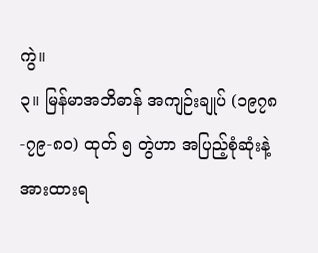ကွဲ။
၃။ မြန်မာအဘိဓာန် အကျဉ်းချုပ် (၁၉၇၈-၇၉-၈၀) ထုတ် ၅ တွဲဟာ အပြည့်စုံဆုံးနဲ့ အားထားရ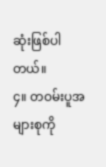ဆုံးဖြစ်ပါတယ်။
၄။ တဝမ်းပူအများစုကို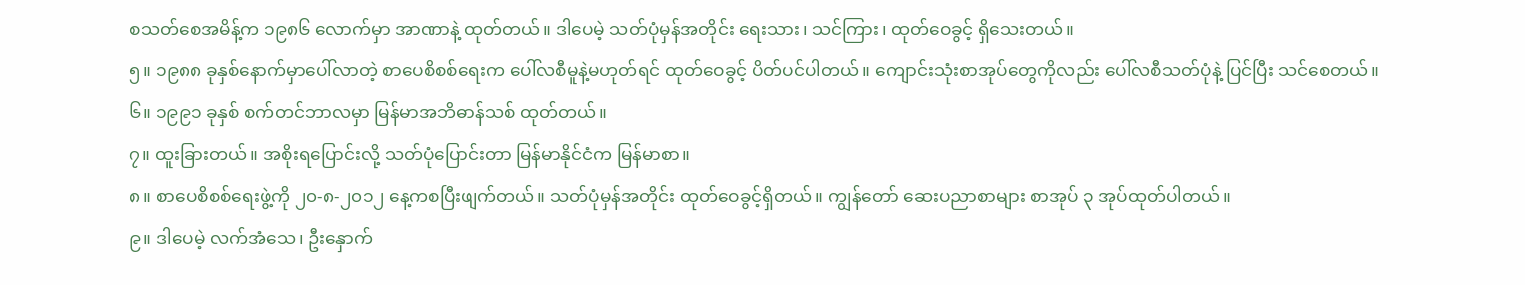စသတ်စေအမိန့်က ၁၉၈၆ လောက်မှာ အာဏာနဲ့ ထုတ်တယ်။ ဒါပေမဲ့ သတ်ပုံမှန်အတိုင်း ရေးသား၊ သင်ကြား၊ ထုတ်ဝေခွင့် ရှိသေးတယ်။
၅။ ၁၉၈၈ ခုနှစ်နောက်မှာပေါ်လာတဲ့ စာပေစိစစ်ရေးက ပေါ်လစီမူနဲ့မဟုတ်ရင် ထုတ်ဝေခွင့် ပိတ်ပင်ပါတယ်။ ကျောင်းသုံးစာအုပ်တွေကိုလည်း ပေါ်လစီသတ်ပုံနဲ့ ပြင်ပြီး သင်စေတယ်။
၆။ ၁၉၉၁ ခုနှစ် စက်တင်ဘာလမှာ မြန်မာအဘိဓာန်သစ် ထုတ်တယ်။
၇။ ထူးခြားတယ်။ အစိုးရပြောင်းလို့ သတ်ပုံပြောင်းတာ မြန်မာနိုင်ငံက မြန်မာစာ။
၈။ စာပေစိစစ်ရေးဖွဲ့ကို ၂၀-၈-၂၀၁၂ နေ့ကစပြီးဖျက်တယ်။ သတ်ပုံမှန်အတိုင်း ထုတ်ဝေခွင့်ရှိတယ်။ ကျွန်တော် ဆေးပညာစာများ စာအုပ် ၃ အုပ်ထုတ်ပါတယ်။
၉။ ဒါပေမဲ့ လက်အံသေ၊ ဦးနှောက်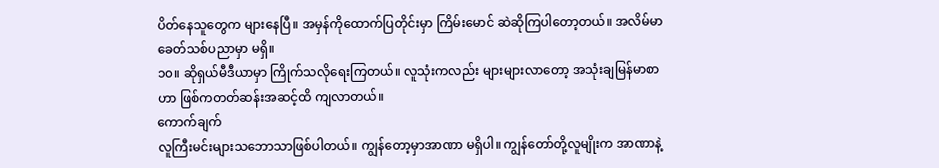ပိတ်နေသူတွေက များနေပြီ။ အမှန်ကိုထောက်ပြတိုင်းမှာ ကြိမ်းမောင် ဆဲဆိုကြပါတော့တယ်။ အလိမ်မာ ခေတ်သစ်ပညာမှာ မရှိ။
၁၀။ ဆိုရှယ်မီဒီယာမှာ ကြိုက်သလိုရေးကြတယ်။ လူသုံးကလည်း များများလာတော့ အသုံးချမြန်မာစာဟာ ဖြစ်ကတတ်ဆန်းအဆင့်ထိ ကျလာတယ်။
ကောက်ချက်
လူကြီးမင်းများသဘောသာဖြစ်ပါတယ်။ ကျွန်တော့မှာအာဏာ မရှိပါ။ ကျွန်တော်တို့လူမျိုးက အာဏာနဲ့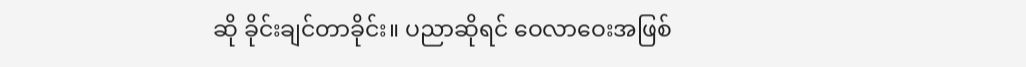ဆို ခိုင်းချင်တာခိုင်း။ ပညာဆိုရင် ဝေလာဝေးအဖြစ်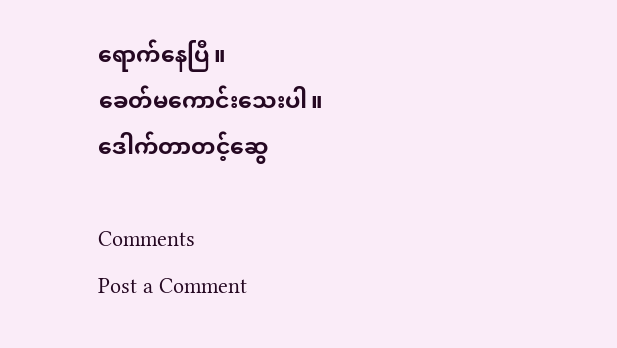ရောက်နေပြီ။
ခေတ်မကောင်းသေးပါ။
ဒေါက်တာတင့်ဆွေ

Comments
Post a Comment